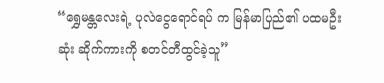“ရွှေမန္တလေးရဲ့ ပုလဲငွေရောင်ရပ် က မြန်မာပြည်၏ ပထမဦးဆုံး ဆိုက်ကားကို စတင်တီထွင်ခဲ့သူ”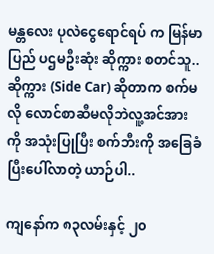မန္တလေး ပုလဲငွေရောင်ရပ် က မြန်မာပြည် ပဌမဦးဆုံး ဆိုက္ကား စတင်သူ..ဆိုက္ကား (Side Car) ဆိုတာက စက်မလို လောင်စာဆီမလိုဘဲလူ့အင်အားကို အသုံးပြုပြီး စက်ဘီးကို အခြေခံပြီးပေါ်လာတဲ့ ယာဉ်ပါ..

ကျနော်က ၈၃လမ်းနှင့် ၂၀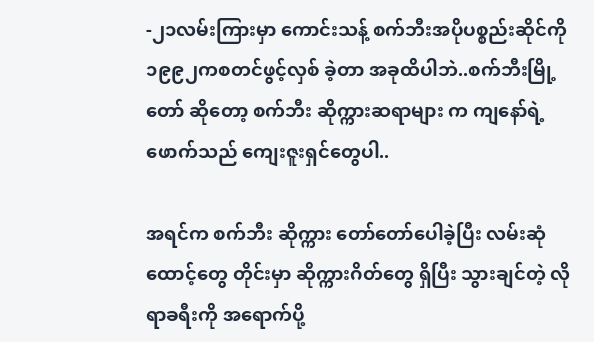-၂၁လမ်းကြားမှာ ကောင်းသန့် စက်ဘီးအပိုပစ္စည်းဆိုင်ကို ၁၉၉၂ကစတင်ဖွင့်လှစ် ခဲ့တာ အခုထိပါဘဲ..စက်ဘီးမြို့တော် ဆိုတော့ စက်ဘီး ဆိုက္ကားဆရာများ က ကျနော်ရဲ့ဖောက်သည် ကျေးဇူးရှင်တွေပါ..

အရင်က စက်ဘီး ဆိုက္ကား တော်တော်ပေါခဲ့ပြီး လမ်းဆုံထောင့်တွေ တိုင်းမှာ ဆိုက္ကားဂိတ်တွေ ရှိပြီး သွားချင်တဲ့ လိုရာခရီးကို အရောက်ပို့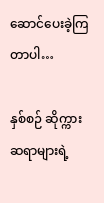ဆောင်ပေးခဲ့ကြတာပါ…

နှစ်စဉ် ဆိုက္ကား ဆရာများရဲ့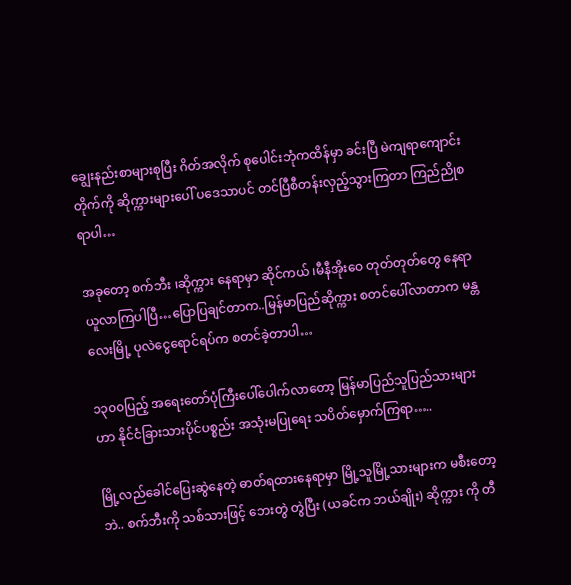ချွေးနည်းစာများစုပြီး ဂိတ်အလိုက် စုပေါင်းဘုံကထိန်မှာ ခင်းပြီ မဲကျရာကျောင်းတိုက်ကို ဆိုက္ကားများပေါ် ပဒေသာပင် တင်ပြီစီတန်းလှည့်သွားကြတာ ကြည်ညိုစရာပါ…

အခုတော့ စက်ဘီး ၊ဆိုက္ကား နေရာမှာ ဆိုင်ကယ် ၊မီနီအိုးဝေ တုတ်တုတ်တွေ နေရာယူလာကြပါပြီ…ပြောပြချင်တာက..မြန်မာပြည်ဆိုက္ကား စတင်ပေါ်လာတာက မန္တလေးမြို့ ပုလဲငွေရောင်ရပ်က စတင်ခဲ့တာပါ…

၁၃၀၀ပြည့် အရေးတော်ပုံကြီးပေါ်ပေါက်လာတော့ မြန်မာပြည်သူပြည်သားများ ဟာ နိုင်ငံခြားသားပိုင်ပစ္စည်း အသုံးမပြုရေး သပိတ်မှောက်ကြရာ…..

မြို့လည်ခေါင်ပြေးဆွဲနေတဲ့ ဓာတ်ရထားနေရာမှာ မြို့သူမြို့သားများက မစီးတော့ဘဲ.. စက်ဘီးကို သစ်သားဖြင့် ဘေးတွဲ တွဲပြီး (ယခင်က ဘယ်ချိုး) ဆိုက္ကား ကို တီ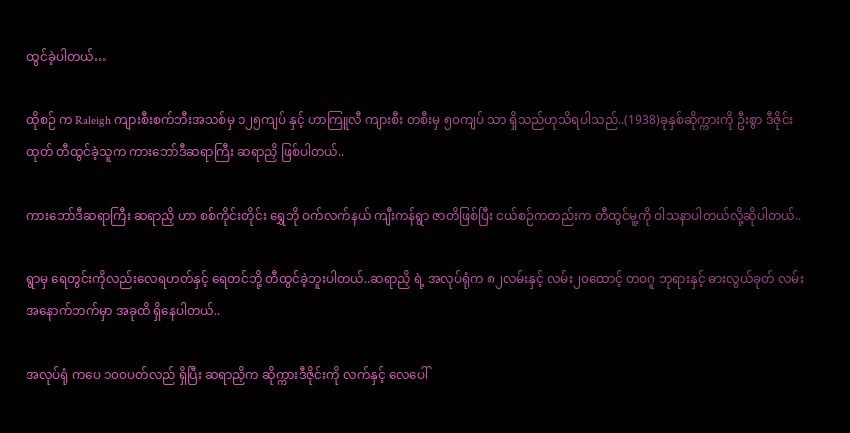ထွင်ခဲ့ပါတယ်…

ထိုစဉ် က Raleigh ကျားစီးစက်ဘီးအသစ်မှ ၁၂၅ကျပ် နှင့် ဟာကြူလီ ကျားစီး တစီးမှ ၅၀ကျပ် သာ ရှိသည်ဟုသိရပါသည်..(1938)ခုနှစ်ဆိုက္ကားကို ဦးစွာ ဒီဇိုင်းထုတ် တီထွင်ခဲ့သူက ကားဘော်ဒီဆရာကြီး ဆရာညှိ ဖြစ်ပါတယ်..

ကားဘော်ဒီဆရာကြီး ဆရာညှိ ဟာ စစ်ကိုင်းတိုင်း ရွှေဘို ဝက်လက်နယ် ကျီးကန်ရွာ ဇာတိဖြစ်ပြီး ငယ်စဉ်ကတည်းက တီထွင်မူ့ကို ဝါသနာပါတယ်လို့ဆိုပါတယ်..

ရွာမှ ရေတွင်းကိုလည်းလေရဟတ်နှင့် ရေတင်ဘို့ တီထွင်ခဲ့ဘူးပါတယ်..ဆရာညှိ ရဲ့ အလုပ်ရုံက ၈၂လမ်းနှင့် လမ်း၂၀ထောင့် တဝဂူ ဘုရားနှင့် ဓားလွယ်ခုတ် လမ်းအနောက်ဘက်မှာ အခုထိ ရှိနေပါတယ်..

အလုပ်ရုံ ကပေ ၁၀၀ပတ်လည် ရှိပြီး ဆရာညှိက ဆိုက္ကားဒီဇိုင်းကို လက်နှင့် လေပေါ်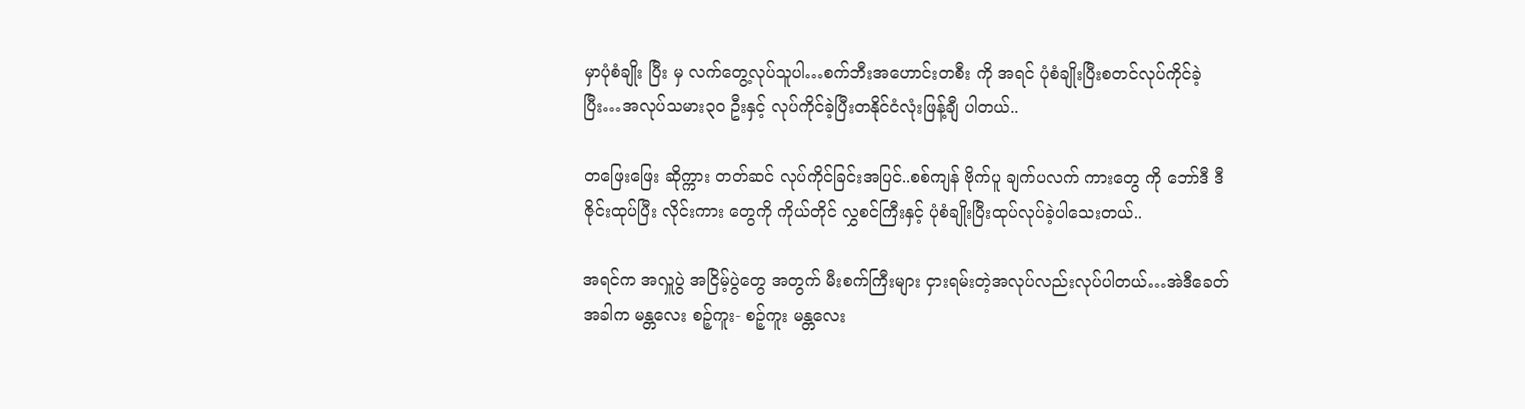မှာပုံစံချိုး ပြီး မှ လက်တွေ့လုပ်သူပါ…စက်ဘီးအဟောင်းတစီး ကို အရင် ပုံစံချိုးပြီးစတင်လုပ်ကိုင်ခဲ့ပြီး…အလုပ်သမား၃၀ ဦးနှင့် လုပ်ကိုင်ခဲ့ပြီးတနိုင်ငံလုံးဖြန့်ချီ ပါတယ်..

တဖြေးဖြေး ဆိုက္ကား တတ်ဆင် လုပ်ကိုင်ခြင်းအပြင်..စစ်ကျန် ဗိုက်ပူ ချက်ပလက် ကားတွေ ကို ဘော်ဒီ ဒီဇိုင်းထုပ်ပြီး လိုင်းကား တွေကို ကိုယ်တိုင် လွှစင်ကြီးနှင့် ပုံစံချိုးပြီးထုပ်လုပ်ခဲ့ပါသေးတယ်..

အရင်က အလှူပွဲ အငြိမ့်ပွဲတွေ အတွက် မီးစက်ကြီးများ ငှားရမ်းတဲ့အလုပ်လည်းလုပ်ပါတယ်…အဲဒီခေတ်အခါက မန္တလေး စဉ့်ကူး- စဉ့်ကူး မန္တလေး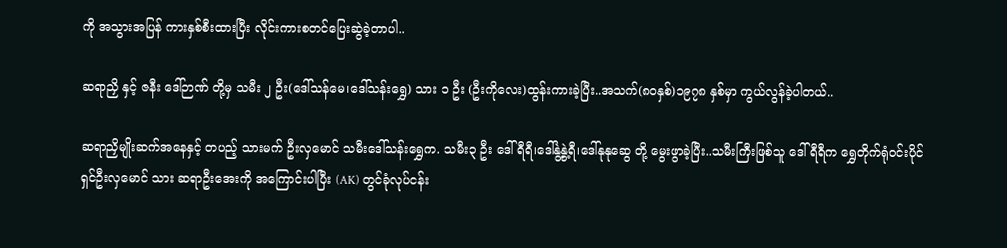ကို အသွားအပြန် ကားနှစ်စီးထားပြီး လိုင်းကားစတင်ပြေးဆွဲခဲ့တာပါ..

ဆရာညှိ နှင့် ဇနီး ဒေါ်ဉာဏ် တို့မှ သမီး ၂ ဦး(ဒေါ်သန်မေ၊ဒေါ်သန်းရွှေ) သား ၁ ဦး (ဦးကိုလေး)ထွန်းကားခဲ့ပြီး..အသက်(၈၀နှစ်)၁၉၇၈ နှစ်မှာ ကွယ်လွန်ခဲ့ပါတယ်..

ဆရာညှိမျိုးဆက်အနေနှင့် တပည့် သားမက် ဦးလှမောင် သမီးဒေါ်သန်းရွှေက. သမီး၃ ဦး ဒေါ်ရီရီ၊ဒေါ်နွဲ့နွဲ့ရီ၊ဒေါ်နုနုဆွေ တို့ မွေးဖွာခဲ့ပြီး..သမီးကြီးဖြစ်သူ ဒေါ်ရီရီက ရွှေတိုက်ရုံဝင်းပိုင်ရှင်ဦးလှမောင် သား ဆရာဦးအေးကို အကြောင်းပါပြီး (AK) တွင်ခုံလုပ်ငန်း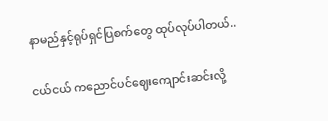နာမည်နှင့်ရုပ်ရှင်ပြစက်တွေ ထုပ်လုပ်ပါတယ်..

ငယ်ငယ် ကညောင်ပင်ဈေးကျောင်းဆင်းလို့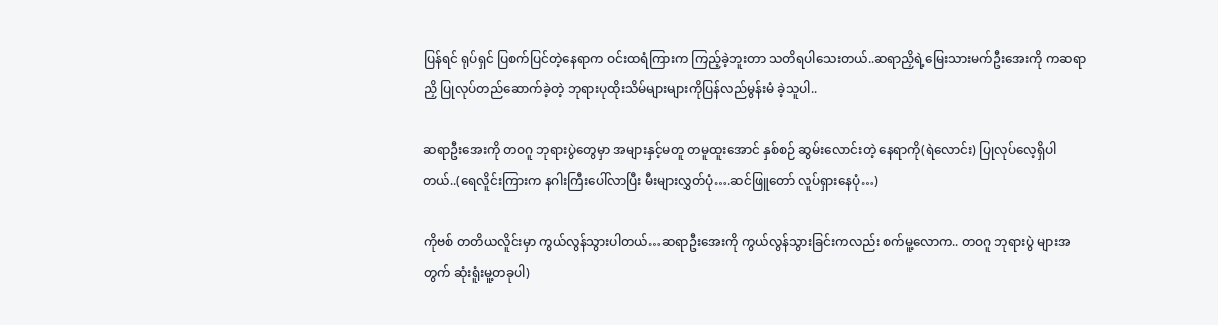ပြန်ရင် ရုပ်ရှင် ပြစက်ပြင်တဲ့နေရာက ဝင်းထရံကြားက ကြည့်ခဲ့ဘူးတာ သတိရပါသေးတယ်..ဆရာညှိရဲ့မြေးသားမက်ဦးအေးကို ကဆရာညှိ ပြုလုပ်တည်ဆောက်ခဲ့တဲ့ ဘုရားပုထိုးသိမ်များများကိုပြန်လည်မွန်းမံ ခဲ့သူပါ..

ဆရာဦးအေးကို တဝဂူ ဘုရားပွဲတွေမှာ အများနှင့်မတူ တမူထူးအောင် နှစ်စဉ် ဆွမ်းလောင်းတဲ့ နေရာကို(ရဲလောင်း) ပြုလုပ်လေ့ရှိပါတယ်..(ရေလိူင်းကြားက နဂါးကြီးပေါ်လာပြီး မီးများလွှတ်ပုံ….ဆင်ဖြူတော် လူပ်ရှားနေပုံ…)

ကိုဗစ် တတိယလိူင်းမှာ ကွယ်လွန်သွားပါတယ်…ဆရာဦးအေးကို ကွယ်လွန်သွားခြင်းကလည်း စက်မူ့လောက.. တဝဂူ ဘုရားပွဲ များအတွက် ဆုံးရူံးမူ့တခုပါ)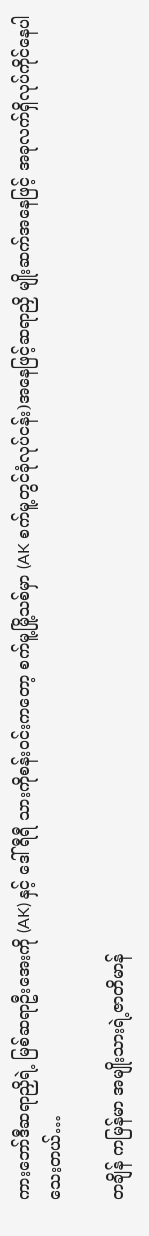ကားဘော်ဒီဆရာညှိရဲ့ မြစ်ဆရာဦးအေးကို (AK) နှင့် ဒေါ်ရီရီ သားကိုစန်းဝင်းကတော့ စက်မူ့မြို့သစ်မှာ (AK စက်မူ့တွင်ခုံလုပ်ငန်း)အနေဖြင့်ဆရာညှိ မျိုးဆက်အနေဖြင့် အခုလက်ရှိလုပ်ကိုင်နေပါသေးတယ်…

တချိန် ကမြန်မာ အမျိုးသားရဲ့ဇာတိမာန်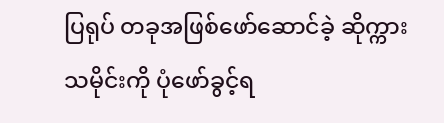ပြရုပ် တခုအဖြစ်ဖော်ဆောင်ခဲ့ ဆိုက္ကား သမိုင်းကို ပုံဖော်ခွင့်ရ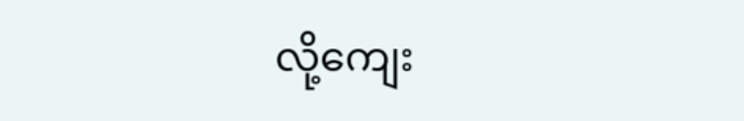လို့ကျေး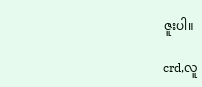ဇူးပါ။

crd,လူ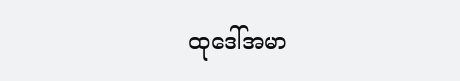ထုဒေါ်အမာ